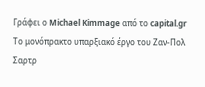Γράφει ο Michael Kimmage από το capital.gr
Το μονόπρακτο υπαρξιακό έργο του Ζαν-Πολ Σαρτρ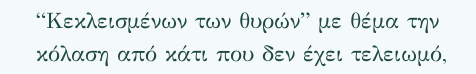“Κεκλεισμένων των θυρών” με θέμα την κόλαση από κάτι που δεν έχει τελειωμό,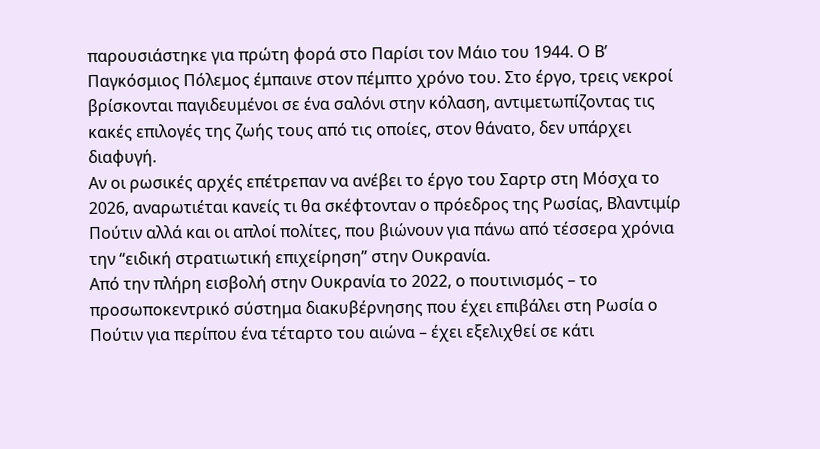παρουσιάστηκε για πρώτη φορά στο Παρίσι τον Μάιο του 1944. Ο Β’ Παγκόσμιος Πόλεμος έμπαινε στον πέμπτο χρόνο του. Στο έργο, τρεις νεκροί βρίσκονται παγιδευμένοι σε ένα σαλόνι στην κόλαση, αντιμετωπίζοντας τις κακές επιλογές της ζωής τους από τις οποίες, στον θάνατο, δεν υπάρχει διαφυγή.
Αν οι ρωσικές αρχές επέτρεπαν να ανέβει το έργο του Σαρτρ στη Μόσχα το 2026, αναρωτιέται κανείς τι θα σκέφτονταν ο πρόεδρος της Ρωσίας, Βλαντιμίρ Πούτιν αλλά και οι απλοί πολίτες, που βιώνουν για πάνω από τέσσερα χρόνια την “ειδική στρατιωτική επιχείρηση” στην Ουκρανία.
Από την πλήρη εισβολή στην Ουκρανία το 2022, ο πουτινισμός – το προσωποκεντρικό σύστημα διακυβέρνησης που έχει επιβάλει στη Ρωσία ο Πούτιν για περίπου ένα τέταρτο του αιώνα – έχει εξελιχθεί σε κάτι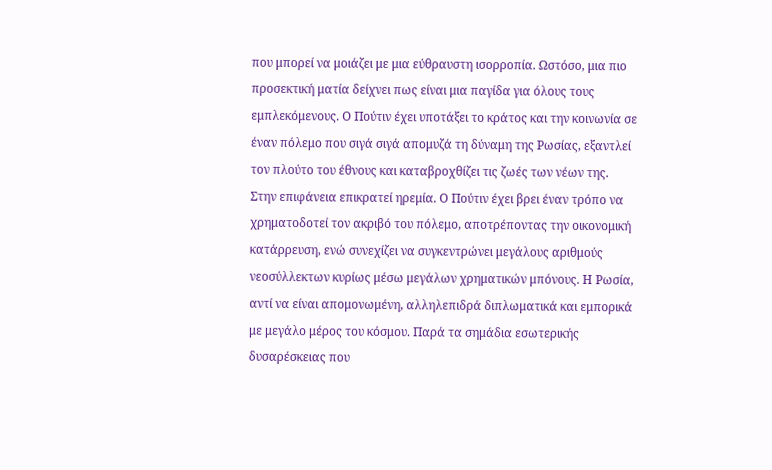που μπορεί να μοιάζει με μια εύθραυστη ισορροπία. Ωστόσο, μια πιο προσεκτική ματία δείχνει πως είναι μια παγίδα για όλους τους εμπλεκόμενους. Ο Πούτιν έχει υποτάξει το κράτος και την κοινωνία σε έναν πόλεμο που σιγά σιγά απομυζά τη δύναμη της Ρωσίας, εξαντλεί τον πλούτο του έθνους και καταβροχθίζει τις ζωές των νέων της.
Στην επιφάνεια επικρατεί ηρεμία. Ο Πούτιν έχει βρει έναν τρόπο να χρηματοδοτεί τον ακριβό του πόλεμο, αποτρέποντας την οικονομική κατάρρευση, ενώ συνεχίζει να συγκεντρώνει μεγάλους αριθμούς νεοσύλλεκτων κυρίως μέσω μεγάλων χρηματικών μπόνους. Η Ρωσία, αντί να είναι απομονωμένη, αλληλεπιδρά διπλωματικά και εμπορικά με μεγάλο μέρος του κόσμου. Παρά τα σημάδια εσωτερικής δυσαρέσκειας που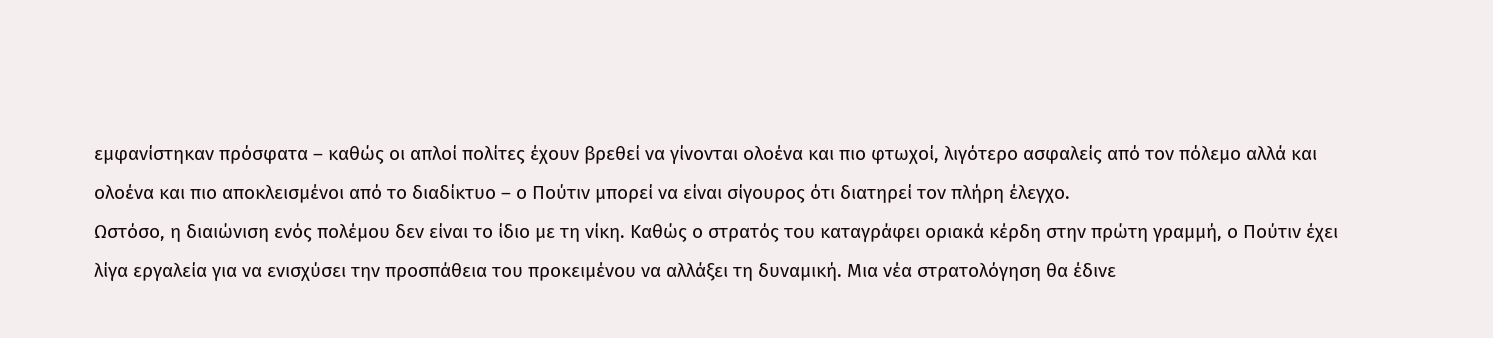εμφανίστηκαν πρόσφατα – καθώς οι απλοί πολίτες έχουν βρεθεί να γίνονται ολοένα και πιο φτωχοί, λιγότερο ασφαλείς από τον πόλεμο αλλά και ολοένα και πιο αποκλεισμένοι από το διαδίκτυο – ο Πούτιν μπορεί να είναι σίγουρος ότι διατηρεί τον πλήρη έλεγχο.
Ωστόσο, η διαιώνιση ενός πολέμου δεν είναι το ίδιο με τη νίκη. Καθώς ο στρατός του καταγράφει οριακά κέρδη στην πρώτη γραμμή, ο Πούτιν έχει λίγα εργαλεία για να ενισχύσει την προσπάθεια του προκειμένου να αλλάξει τη δυναμική. Μια νέα στρατολόγηση θα έδινε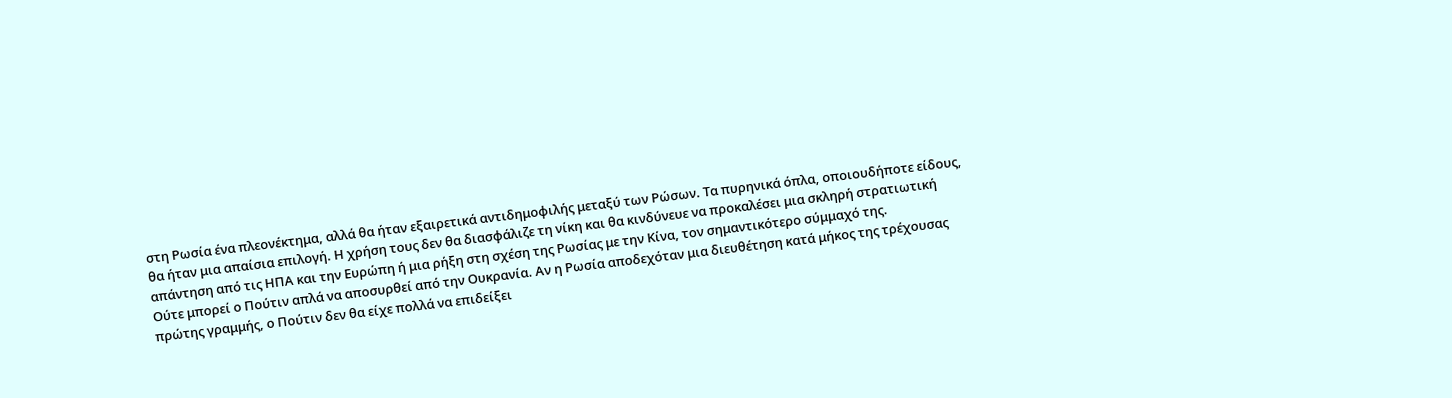στη Ρωσία ένα πλεονέκτημα, αλλά θα ήταν εξαιρετικά αντιδημοφιλής μεταξύ των Ρώσων. Τα πυρηνικά όπλα, οποιουδήποτε είδους, θα ήταν μια απαίσια επιλογή. Η χρήση τους δεν θα διασφάλιζε τη νίκη και θα κινδύνευε να προκαλέσει μια σκληρή στρατιωτική απάντηση από τις ΗΠΑ και την Ευρώπη ή μια ρήξη στη σχέση της Ρωσίας με την Κίνα, τον σημαντικότερο σύμμαχό της.
Ούτε μπορεί ο Πούτιν απλά να αποσυρθεί από την Ουκρανία. Αν η Ρωσία αποδεχόταν μια διευθέτηση κατά μήκος της τρέχουσας πρώτης γραμμής, ο Πούτιν δεν θα είχε πολλά να επιδείξει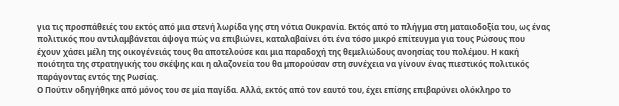για τις προσπάθειές του εκτός από μια στενή λωρίδα γης στη νότια Ουκρανία. Εκτός από το πλήγμα στη ματαιοδοξία του, ως ένας πολιτικός που αντιλαμβάνεται άψογα πώς να επιβιώνει, καταλαβαίνει ότι ένα τόσο μικρό επίτευγμα για τους Ρώσους που έχουν χάσει μέλη της οικογένειάς τους θα αποτελούσε και μια παραδοχή της θεμελιώδους ανοησίας του πολέμου. Η κακή ποιότητα της στρατηγικής του σκέψης και η αλαζονεία του θα μπορούσαν στη συνέχεια να γίνουν ένας πιεστικός πολιτικός παράγοντας εντός της Ρωσίας.
Ο Πούτιν οδηγήθηκε από μόνος του σε μία παγίδα. Αλλά, εκτός από τον εαυτό του, έχει επίσης επιβαρύνει ολόκληρο το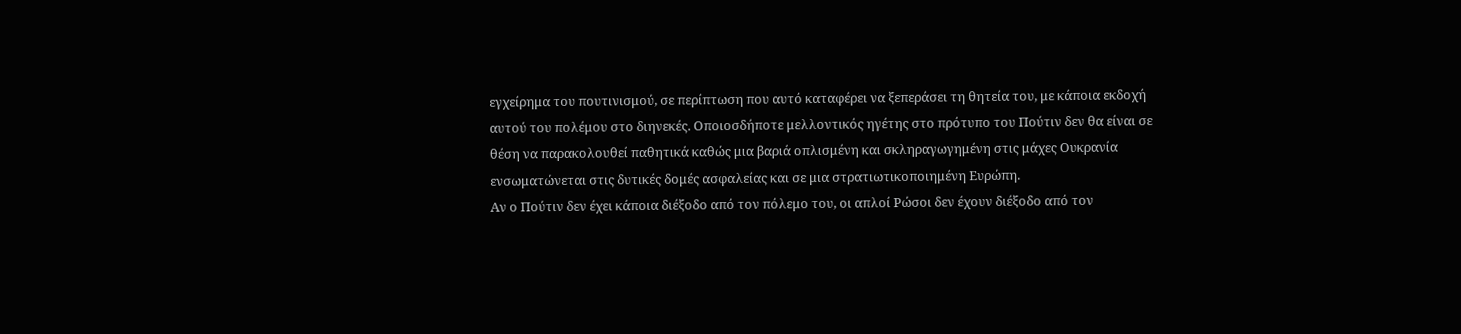εγχείρημα του πουτινισμού, σε περίπτωση που αυτό καταφέρει να ξεπεράσει τη θητεία του, με κάποια εκδοχή αυτού του πολέμου στο διηνεκές. Οποιοσδήποτε μελλοντικός ηγέτης στο πρότυπο του Πούτιν δεν θα είναι σε θέση να παρακολουθεί παθητικά καθώς μια βαριά οπλισμένη και σκληραγωγημένη στις μάχες Ουκρανία ενσωματώνεται στις δυτικές δομές ασφαλείας και σε μια στρατιωτικοποιημένη Ευρώπη.
Αν ο Πούτιν δεν έχει κάποια διέξοδο από τον πόλεμο του, οι απλοί Ρώσοι δεν έχουν διέξοδο από τον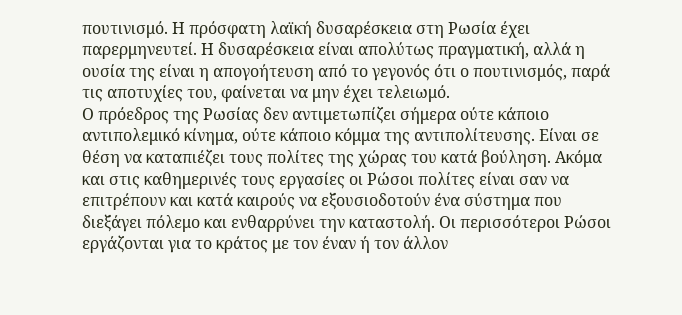πουτινισμό. Η πρόσφατη λαϊκή δυσαρέσκεια στη Ρωσία έχει παρερμηνευτεί. Η δυσαρέσκεια είναι απολύτως πραγματική, αλλά η ουσία της είναι η απογοήτευση από το γεγονός ότι ο πουτινισμός, παρά τις αποτυχίες του, φαίνεται να μην έχει τελειωμό.
Ο πρόεδρος της Ρωσίας δεν αντιμετωπίζει σήμερα ούτε κάποιο αντιπολεμικό κίνημα, ούτε κάποιο κόμμα της αντιπολίτευσης. Είναι σε θέση να καταπιέζει τους πολίτες της χώρας του κατά βούληση. Ακόμα και στις καθημερινές τους εργασίες οι Ρώσοι πολίτες είναι σαν να επιτρέπουν και κατά καιρούς να εξουσιοδοτούν ένα σύστημα που διεξάγει πόλεμο και ενθαρρύνει την καταστολή. Οι περισσότεροι Ρώσοι εργάζονται για το κράτος με τον έναν ή τον άλλον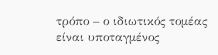τρόπο – ο ιδιωτικός τομέας είναι υποταγμένος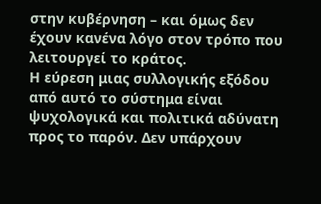στην κυβέρνηση – και όμως δεν έχουν κανένα λόγο στον τρόπο που λειτουργεί το κράτος.
Η εύρεση μιας συλλογικής εξόδου από αυτό το σύστημα είναι ψυχολογικά και πολιτικά αδύνατη προς το παρόν. Δεν υπάρχουν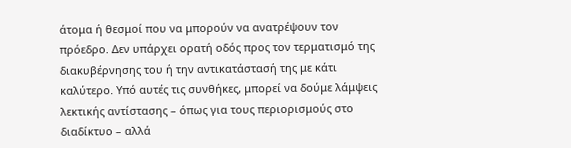άτομα ή θεσμοί που να μπορούν να ανατρέψουν τον πρόεδρο. Δεν υπάρχει ορατή οδός προς τον τερματισμό της διακυβέρνησης του ή την αντικατάστασή της με κάτι καλύτερο. Υπό αυτές τις συνθήκες, μπορεί να δούμε λάμψεις λεκτικής αντίστασης – όπως για τους περιορισμούς στο διαδίκτυο – αλλά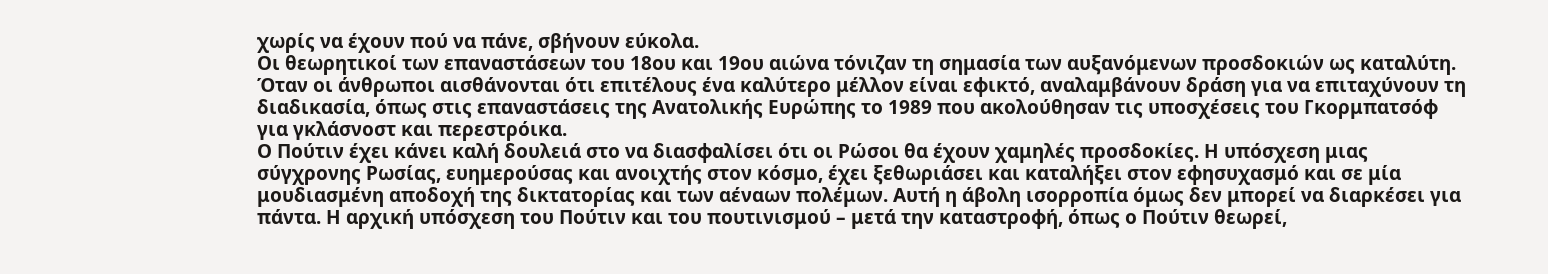χωρίς να έχουν πού να πάνε, σβήνουν εύκολα.
Οι θεωρητικοί των επαναστάσεων του 18ου και 19ου αιώνα τόνιζαν τη σημασία των αυξανόμενων προσδοκιών ως καταλύτη. Όταν οι άνθρωποι αισθάνονται ότι επιτέλους ένα καλύτερο μέλλον είναι εφικτό, αναλαμβάνουν δράση για να επιταχύνουν τη διαδικασία, όπως στις επαναστάσεις της Ανατολικής Ευρώπης το 1989 που ακολούθησαν τις υποσχέσεις του Γκορμπατσόφ για γκλάσνοστ και περεστρόικα.
Ο Πούτιν έχει κάνει καλή δουλειά στο να διασφαλίσει ότι οι Ρώσοι θα έχουν χαμηλές προσδοκίες. Η υπόσχεση μιας σύγχρονης Ρωσίας, ευημερούσας και ανοιχτής στον κόσμο, έχει ξεθωριάσει και καταλήξει στον εφησυχασμό και σε μία μουδιασμένη αποδοχή της δικτατορίας και των αέναων πολέμων. Αυτή η άβολη ισορροπία όμως δεν μπορεί να διαρκέσει για πάντα. Η αρχική υπόσχεση του Πούτιν και του πουτινισμού – μετά την καταστροφή, όπως ο Πούτιν θεωρεί,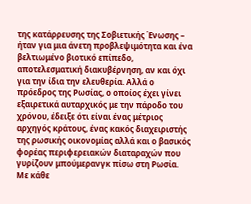της κατάρρευσης της Σοβιετικής Ένωσης – ήταν για μια άνετη προβλεψιμότητα και ένα βελτιωμένο βιοτικό επίπεδο, αποτελεσματική διακυβέρνηση, αν και όχι για την ίδια την ελευθερία. Αλλά ο πρόεδρος της Ρωσίας, ο οποίος έχει γίνει εξαιρετικά αυταρχικός με την πάροδο του χρόνου, έδειξε ότι είναι ένας μέτριος αρχηγός κράτους, ένας κακός διαχειριστής της ρωσικής οικονομίας αλλά και ο βασικός φορέας περιφερειακών διαταραχών που γυρίζουν μπούμερανγκ πίσω στη Ρωσία. Με κάθε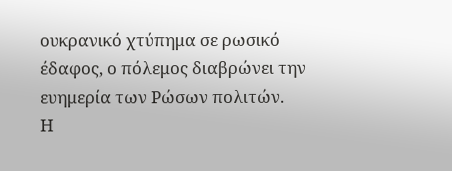ουκρανικό χτύπημα σε ρωσικό έδαφος, ο πόλεμος διαβρώνει την ευημερία των Ρώσων πολιτών.
Η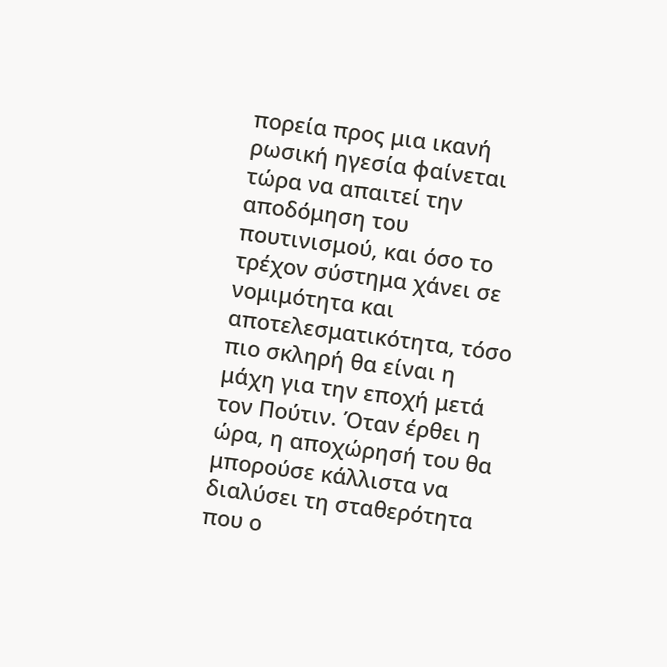πορεία προς μια ικανή ρωσική ηγεσία φαίνεται τώρα να απαιτεί την αποδόμηση του πουτινισμού, και όσο το τρέχον σύστημα χάνει σε νομιμότητα και αποτελεσματικότητα, τόσο πιο σκληρή θα είναι η μάχη για την εποχή μετά τον Πούτιν. Όταν έρθει η ώρα, η αποχώρησή του θα μπορούσε κάλλιστα να διαλύσει τη σταθερότητα που ο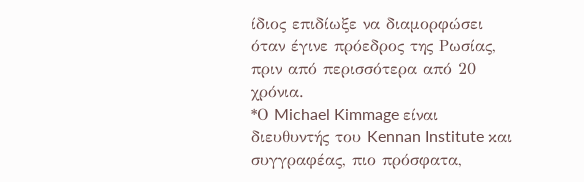ίδιος επιδίωξε να διαμορφώσει όταν έγινε πρόεδρος της Ρωσίας, πριν από περισσότερα από 20 χρόνια.
*Ο Michael Kimmage είναι διευθυντής του Kennan Institute και συγγραφέας, πιο πρόσφατα,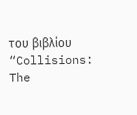του βιβλίου “Collisions: The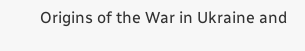Origins of the War in Ukraine and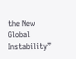the New Global Instability”